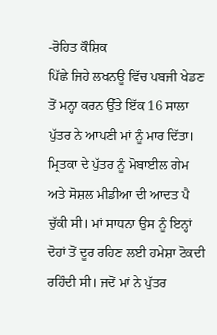-ਰੋਹਿਤ ਕੌਸ਼ਿਕ
ਪਿੱਛੇ ਜਿਹੇ ਲਖਨਊ ਵਿੱਚ ਪਬਜੀ ਖੇਡਣ ਤੋਂ ਮਨ੍ਹਾ ਕਰਨ ਉੱਤੇ ਇੱਕ 16 ਸਾਲਾ ਪੁੱਤਰ ਨੇ ਆਪਣੀ ਮਾਂ ਨੂੰ ਮਾਰ ਦਿੱਤਾ। ਮ੍ਰਿਤਕਾ ਦੇ ਪੁੱਤਰ ਨੂੰ ਮੋਬਾਈਲ ਗੇਮ ਅਤੇ ਸੋਸ਼ਲ ਮੀਡੀਆ ਦੀ ਆਦਤ ਪੈ ਚੁੱਕੀ ਸੀ। ਮਾਂ ਸਾਧਨਾ ਉਸ ਨੂੰ ਇਨ੍ਹਾਂ ਦੋਹਾਂ ਤੋਂ ਦੂਰ ਰਹਿਣ ਲਈ ਹਮੇਸ਼ਾ ਟੋਕਦੀ ਰਹਿੰਦੀ ਸੀ। ਜਦੋਂ ਮਾਂ ਨੇ ਪੁੱਤਰ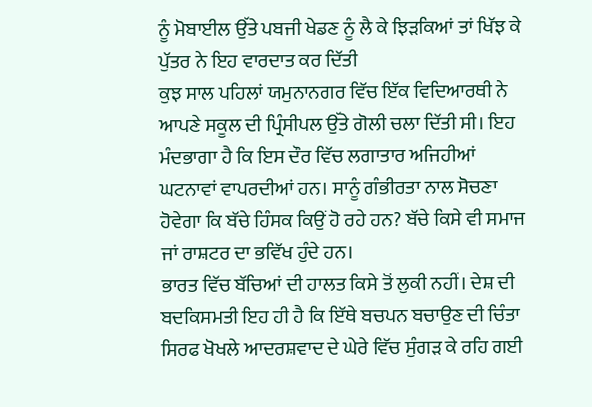ਨੂੰ ਮੋਬਾਈਲ ਉੱਤੇ ਪਬਜੀ ਖੇਡਣ ਨੂੰ ਲੈ ਕੇ ਝਿੜਕਿਆਂ ਤਾਂ ਖਿੱਝ ਕੇ ਪੁੱਤਰ ਨੇ ਇਹ ਵਾਰਦਾਤ ਕਰ ਦਿੱਤੀ
ਕੁਝ ਸਾਲ ਪਹਿਲਾਂ ਯਮੁਨਾਨਗਰ ਵਿੱਚ ਇੱਕ ਵਿਦਿਆਰਥੀ ਨੇ ਆਪਣੇ ਸਕੂਲ ਦੀ ਪ੍ਰਿੰਸੀਪਲ ਉੱਤੇ ਗੋਲੀ ਚਲਾ ਦਿੱਤੀ ਸੀ। ਇਹ ਮੰਦਭਾਗਾ ਹੈ ਕਿ ਇਸ ਦੌਰ ਵਿੱਚ ਲਗਾਤਾਰ ਅਜਿਹੀਆਂ ਘਟਨਾਵਾਂ ਵਾਪਰਦੀਆਂ ਹਨ। ਸਾਨੂੰ ਗੰਭੀਰਤਾ ਨਾਲ ਸੋਚਣਾ ਹੋਵੇਗਾ ਕਿ ਬੱਚੇ ਹਿੰਸਕ ਕਿਉਂ ਹੋ ਰਹੇ ਹਨ? ਬੱਚੇ ਕਿਸੇ ਵੀ ਸਮਾਜ ਜਾਂ ਰਾਸ਼ਟਰ ਦਾ ਭਵਿੱਖ ਹੁੰਦੇ ਹਨ।
ਭਾਰਤ ਵਿੱਚ ਬੱਚਿਆਂ ਦੀ ਹਾਲਤ ਕਿਸੇ ਤੋਂ ਲੁਕੀ ਨਹੀਂ। ਦੇਸ਼ ਦੀ ਬਦਕਿਸਮਤੀ ਇਹ ਹੀ ਹੈ ਕਿ ਇੱਥੇ ਬਚਪਨ ਬਚਾਉਣ ਦੀ ਚਿੰਤਾ ਸਿਰਫ ਖੋਖਲੇ ਆਦਰਸ਼ਵਾਦ ਦੇ ਘੇਰੇ ਵਿੱਚ ਸੁੰਗੜ ਕੇ ਰਹਿ ਗਈ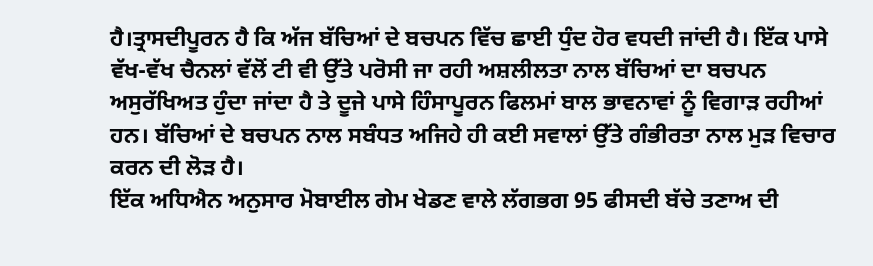ਹੈ।ਤ੍ਰਾਸਦੀਪੂਰਨ ਹੈ ਕਿ ਅੱਜ ਬੱਚਿਆਂ ਦੇ ਬਚਪਨ ਵਿੱਚ ਛਾਈ ਧੁੰਦ ਹੋਰ ਵਧਦੀ ਜਾਂਦੀ ਹੈ। ਇੱਕ ਪਾਸੇ ਵੱਖ-ਵੱਖ ਚੈਨਲਾਂ ਵੱਲੋਂ ਟੀ ਵੀ ਉੱਤੇ ਪਰੋਸੀ ਜਾ ਰਹੀ ਅਸ਼ਲੀਲਤਾ ਨਾਲ ਬੱਚਿਆਂ ਦਾ ਬਚਪਨ ਅਸੁਰੱਖਿਅਤ ਹੁੰਦਾ ਜਾਂਦਾ ਹੈ ਤੇ ਦੂਜੇ ਪਾਸੇ ਹਿੰਸਾਪੂਰਨ ਫਿਲਮਾਂ ਬਾਲ ਭਾਵਨਾਵਾਂ ਨੂੰ ਵਿਗਾੜ ਰਹੀਆਂ ਹਨ। ਬੱਚਿਆਂ ਦੇ ਬਚਪਨ ਨਾਲ ਸਬੰਧਤ ਅਜਿਹੇ ਹੀ ਕਈ ਸਵਾਲਾਂ ਉੱਤੇ ਗੰਭੀਰਤਾ ਨਾਲ ਮੁੜ ਵਿਚਾਰ ਕਰਨ ਦੀ ਲੋੜ ਹੈ।
ਇੱਕ ਅਧਿਐਨ ਅਨੁਸਾਰ ਮੋਬਾਈਲ ਗੇਮ ਖੇਡਣ ਵਾਲੇ ਲੱਗਭਗ 95 ਫੀਸਦੀ ਬੱਚੇ ਤਣਾਅ ਦੀ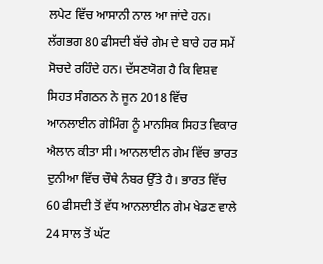ਲਪੇਟ ਵਿੱਚ ਆਸਾਨੀ ਨਾਲ ਆ ਜਾਂਦੇ ਹਨ। ਲੱਗਭਗ 80 ਫੀਸਦੀ ਬੱਚੇ ਗੇਮ ਦੇ ਬਾਰੇ ਹਰ ਸਮੇਂ ਸੋਚਦੇ ਰਹਿੰਦੇ ਹਨ। ਦੱਸਣਯੋਗ ਹੈ ਕਿ ਵਿਸ਼ਵ ਸਿਹਤ ਸੰਗਠਨ ਨੇ ਜੂਨ 2018 ਵਿੱਚ ਆਨਲਾਈਨ ਗੇਮਿੰਗ ਨੂੰ ਮਾਨਸਿਕ ਸਿਹਤ ਵਿਕਾਰ ਐਲਾਨ ਕੀਤਾ ਸੀ। ਆਨਲਾਈਨ ਗੇਮ ਵਿੱਚ ਭਾਰਤ ਦੁਨੀਆ ਵਿੱਚ ਚੌਥੇ ਨੰਬਰ ਉੱਤੇ ਹੈ। ਭਾਰਤ ਵਿੱਚ 60 ਫੀਸਦੀ ਤੋਂ ਵੱਧ ਆਨਲਾਈਨ ਗੇਮ ਖੇਡਣ ਵਾਲੇ 24 ਸਾਲ ਤੋਂ ਘੱਟ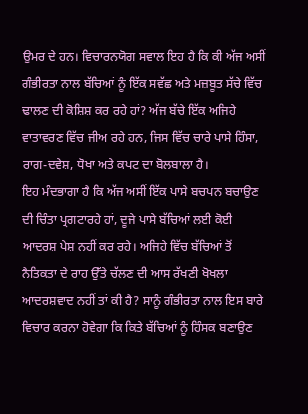ਉਮਰ ਦੇ ਹਨ। ਵਿਚਾਰਨਯੋਗ ਸਵਾਲ ਇਹ ਹੈ ਕਿ ਕੀ ਅੱਜ ਅਸੀਂ ਗੰਭੀਰਤਾ ਨਾਲ ਬੱਚਿਆਂ ਨੂੰ ਇੱਕ ਸਵੱਛ ਅਤੇ ਮਜ਼ਬੂਤ ਸੱਚੇ ਵਿੱਚ ਢਾਲਣ ਦੀ ਕੋਸ਼ਿਸ਼ ਕਰ ਰਹੇ ਹਾਂ? ਅੱਜ ਬੱਚੇ ਇੱਕ ਅਜਿਹੇ ਵਾਤਾਵਰਣ ਵਿੱਚ ਜੀਅ ਰਹੇ ਹਨ, ਜਿਸ ਵਿੱਚ ਚਾਰੇ ਪਾਸੇ ਹਿੰਸਾ, ਰਾਗ-ਦਵੇਸ਼, ਧੋਖਾ ਅਤੇ ਕਪਟ ਦਾ ਬੋਲਬਾਲਾ ਹੈ।
ਇਹ ਮੰਦਭਾਗਾ ਹੈ ਕਿ ਅੱਜ ਅਸੀਂ ਇੱਕ ਪਾਸੇ ਬਚਪਨ ਬਚਾਉਣ ਦੀ ਚਿੰਤਾ ਪ੍ਰਗਟਾਰਹੇ ਹਾਂ, ਦੂਜੇ ਪਾਸੇ ਬੱਚਿਆਂ ਲਈ ਕੋਈ ਆਦਰਸ਼ ਪੇਸ਼ ਨਹੀਂ ਕਰ ਰਹੇ। ਅਜਿਹੇ ਵਿੱਚ ਬੱਚਿਆਂ ਤੋਂ ਨੈਤਿਕਤਾ ਦੇ ਰਾਹ ਉੱਤੇ ਚੱਲਣ ਦੀ ਆਸ ਰੱਖਣੀ ਖੋਖਲਾ ਆਦਰਸ਼ਵਾਦ ਨਹੀਂ ਤਾਂ ਕੀ ਹੈ? ਸਾਨੂੰ ਗੰਭੀਰਤਾ ਨਾਲ ਇਸ ਬਾਰੇ ਵਿਚਾਰ ਕਰਨਾ ਹੋਵੇਗਾ ਕਿ ਕਿਤੇ ਬੱਚਿਆਂ ਨੂੰ ਹਿੰਸਕ ਬਣਾਉਣ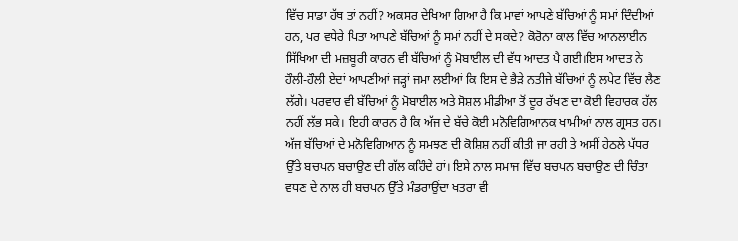ਵਿੱਚ ਸਾਡਾ ਹੱਥ ਤਾਂ ਨਹੀਂ? ਅਕਸਰ ਦੇਖਿਆ ਗਿਆ ਹੈ ਕਿ ਮਾਵਾਂ ਆਪਣੇ ਬੱਚਿਆਂ ਨੂੰ ਸਮਾਂ ਦਿੰਦੀਆਂ ਹਨ, ਪਰ ਵਧੇਰੇ ਪਿਤਾ ਆਪਣੇ ਬੱਚਿਆਂ ਨੂੰ ਸਮਾਂ ਨਹੀਂ ਦੇ ਸਕਦੇ? ਕੋਰੋਨਾ ਕਾਲ ਵਿੱਚ ਆਨਲਾਈਨ ਸਿੱਖਿਆ ਦੀ ਮਜ਼ਬੂਰੀ ਕਾਰਨ ਵੀ ਬੱਚਿਆਂ ਨੂੰ ਮੋਬਾਈਲ ਦੀ ਵੱਧ ਆਦਤ ਪੈ ਗਈ।ਇਸ ਆਦਤ ਨੇ ਹੌਲੀ-ਹੌਲੀ ਏਦਾਂ ਆਪਣੀਆਂ ਜੜ੍ਹਾਂ ਜਮਾ ਲਈਆਂ ਕਿ ਇਸ ਦੇ ਭੈੜੇ ਨਤੀਜੇ ਬੱਚਿਆਂ ਨੂੰ ਲਪੇਟ ਵਿੱਚ ਲੈਣ ਲੱਗੇ। ਪਰਵਾਰ ਵੀ ਬੱਚਿਆਂ ਨੂੰ ਮੋਬਾਈਲ ਅਤੇ ਸੋਸ਼ਲ ਮੀਡੀਆ ਤੋਂ ਦੂਰ ਰੱਖਣ ਦਾ ਕੋਈ ਵਿਹਾਰਕ ਹੱਲ ਨਹੀਂ ਲੱਭ ਸਕੇ। ਇਹੀ ਕਾਰਨ ਹੈ ਕਿ ਅੱਜ ਦੇ ਬੱਚੇ ਕੋਈ ਮਨੋਵਿਗਿਆਨਕ ਖਾਮੀਆਂ ਨਾਲ ਗ੍ਰਸਤ ਹਨ। ਅੱਜ ਬੱਚਿਆਂ ਦੇ ਮਨੋਵਿਗਿਆਨ ਨੂੰ ਸਮਝਣ ਦੀ ਕੋਸ਼ਿਸ਼ ਨਹੀਂ ਕੀਤੀ ਜਾ ਰਹੀ ਤੇ ਅਸੀਂ ਹੇਠਲੇ ਪੱਧਰ ਉੱਤੇ ਬਚਪਨ ਬਚਾਉਣ ਦੀ ਗੱਲ ਕਹਿੰਦੇ ਹਾਂ। ਇਸੇ ਨਾਲ ਸਮਾਜ ਵਿੱਚ ਬਚਪਨ ਬਚਾਉਣ ਦੀ ਚਿੰਤਾ ਵਧਣ ਦੇ ਨਾਲ ਹੀ ਬਚਪਨ ਉੱਤੇ ਮੰਡਰਾਉਂਦਾ ਖਤਰਾ ਵੀ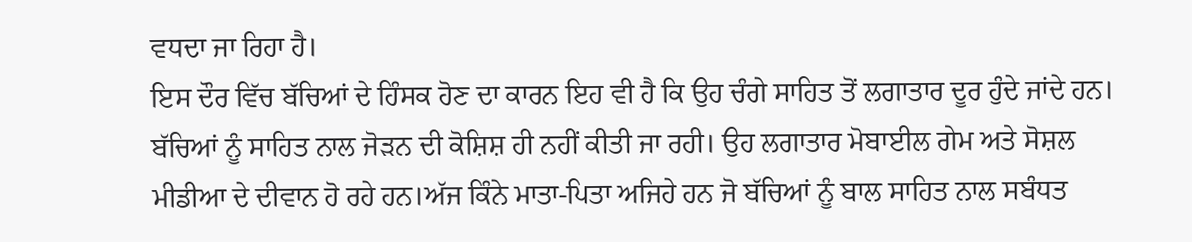ਵਧਦਾ ਜਾ ਰਿਹਾ ਹੈ।
ਇਸ ਦੌਰ ਵਿੱਚ ਬੱਚਿਆਂ ਦੇ ਹਿੰਸਕ ਹੋਣ ਦਾ ਕਾਰਨ ਇਹ ਵੀ ਹੈ ਕਿ ਉਹ ਚੰਗੇ ਸਾਹਿਤ ਤੋਂ ਲਗਾਤਾਰ ਦੂਰ ਹੁੰਦੇ ਜਾਂਦੇ ਹਨ। ਬੱਚਿਆਂ ਨੂੰ ਸਾਹਿਤ ਨਾਲ ਜੋੜਨ ਦੀ ਕੋਸ਼ਿਸ਼ ਹੀ ਨਹੀਂ ਕੀਤੀ ਜਾ ਰਹੀ। ਉਹ ਲਗਾਤਾਰ ਮੋਬਾਈਲ ਗੇਮ ਅਤੇ ਸੋਸ਼ਲ ਮੀਡੀਆ ਦੇ ਦੀਵਾਨ ਹੋ ਰਹੇ ਹਨ।ਅੱਜ ਕਿੰਨੇ ਮਾਤਾ-ਪਿਤਾ ਅਜਿਹੇ ਹਨ ਜੋ ਬੱਚਿਆਂ ਨੂੰ ਬਾਲ ਸਾਹਿਤ ਨਾਲ ਸਬੰਧਤ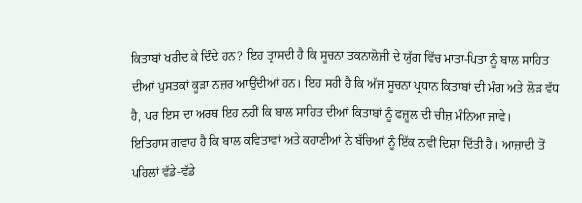ਕਿਤਾਬਾਂ ਖਰੀਦ ਕੇ ਦਿੰਦੇ ਹਨ? ਇਹ ਤ੍ਰਾਸਦੀ ਹੈ ਕਿ ਸੂਚਨਾ ਤਕਨਾਲੋਜੀ ਦੇ ਯੁੱਗ ਵਿੱਚ ਮਾਤਾ-ਪਿਤਾ ਨੂੰ ਬਾਲ ਸਾਹਿਤ ਦੀਆਂ ਪੁਸਤਕਾਂ ਕੂੜਾ ਨਜ਼ਰ ਆਉਂਦੀਆਂ ਹਨ। ਇਹ ਸਹੀ ਹੈ ਕਿ ਅੱਜ ਸੂਚਨਾ ਪ੍ਰਧਾਨ ਕਿਤਾਬਾਂ ਦੀ ਮੰਗ ਅਤੇ ਲੋੜ ਵੱਧ ਹੈ, ਪਰ ਇਸ ਦਾ ਅਰਥ ਇਹ ਨਹੀਂ ਕਿ ਬਾਲ ਸਾਹਿਤ ਦੀਆਂ ਕਿਤਾਬਾਂ ਨੂੰ ਫਜ਼ੂਲ ਦੀ ਚੀਜ਼ ਮੰਨਿਆ ਜਾਵੇ।
ਇਤਿਹਾਸ ਗਵਾਹ ਹੈ ਕਿ ਬਾਲ ਕਵਿਤਾਵਾਂ ਅਤੇ ਕਹਾਣੀਆਂ ਨੇ ਬੱਚਿਆਂ ਨੂੰ ਇੱਕ ਨਵੀਂ ਦਿਸ਼ਾ ਦਿੱਤੀ ਹੈ। ਆਜ਼ਾਦੀ ਤੋਂ ਪਹਿਲਾਂ ਵੱਡੇ-ਵੱਡੇ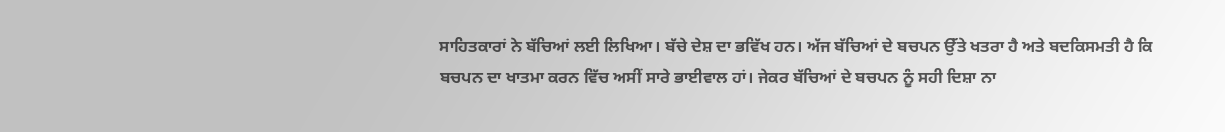ਸਾਹਿਤਕਾਰਾਂ ਨੇ ਬੱਚਿਆਂ ਲਈ ਲਿਖਿਆ। ਬੱਚੇ ਦੇਸ਼ ਦਾ ਭਵਿੱਖ ਹਨ। ਅੱਜ ਬੱਚਿਆਂ ਦੇ ਬਚਪਨ ਉੱਤੇ ਖਤਰਾ ਹੈ ਅਤੇ ਬਦਕਿਸਮਤੀ ਹੈ ਕਿ ਬਚਪਨ ਦਾ ਖਾਤਮਾ ਕਰਨ ਵਿੱਚ ਅਸੀਂ ਸਾਰੇ ਭਾਈਵਾਲ ਹਾਂ। ਜੇਕਰ ਬੱਚਿਆਂ ਦੇ ਬਚਪਨ ਨੂੰ ਸਹੀ ਦਿਸ਼ਾ ਨਾ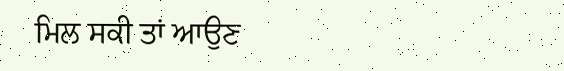ਮਿਲ ਸਕੀ ਤਾਂ ਆਉਣ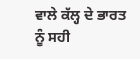ਵਾਲੇ ਕੱਲ੍ਹ ਦੇ ਭਾਰਤ ਨੂੰ ਸਹੀ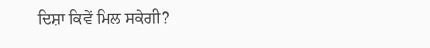ਦਿਸ਼ਾ ਕਿਵੇਂ ਮਿਲ ਸਕੇਗੀ?